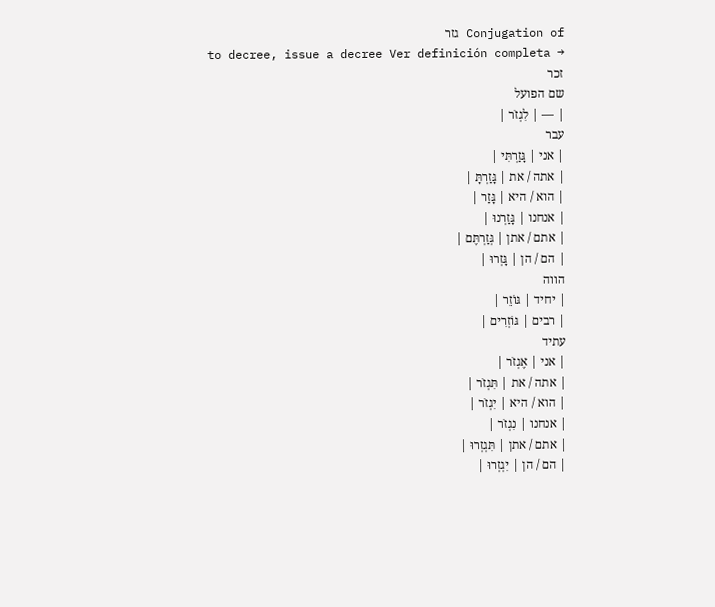Conjugation of גזר
to decree, issue a decree Ver definición completa →
זכר
שם הפועל
| — | לִגְזֹר |
עבר
| אני | גָּזַרְתִּי |
| אתה / את | גָּזַרְתָּ |
| הוא / היא | גָּזַר |
| אנחנו | גָּזַרְנוּ |
| אתם / אתן | גְּזַרְתֶּם |
| הם / הן | גָּזְרוּ |
הווה
| יחיד | גּוֹזֵר |
| רבים | גּוֹזְרִים |
עתיד
| אני | אֶגְזֹר |
| אתה / את | תִּגְזֹר |
| הוא / היא | יִגְזֹר |
| אנחנו | נִגְזֹר |
| אתם / אתן | תִּגְזְרוּ |
| הם / הן | יִגְזְרוּ |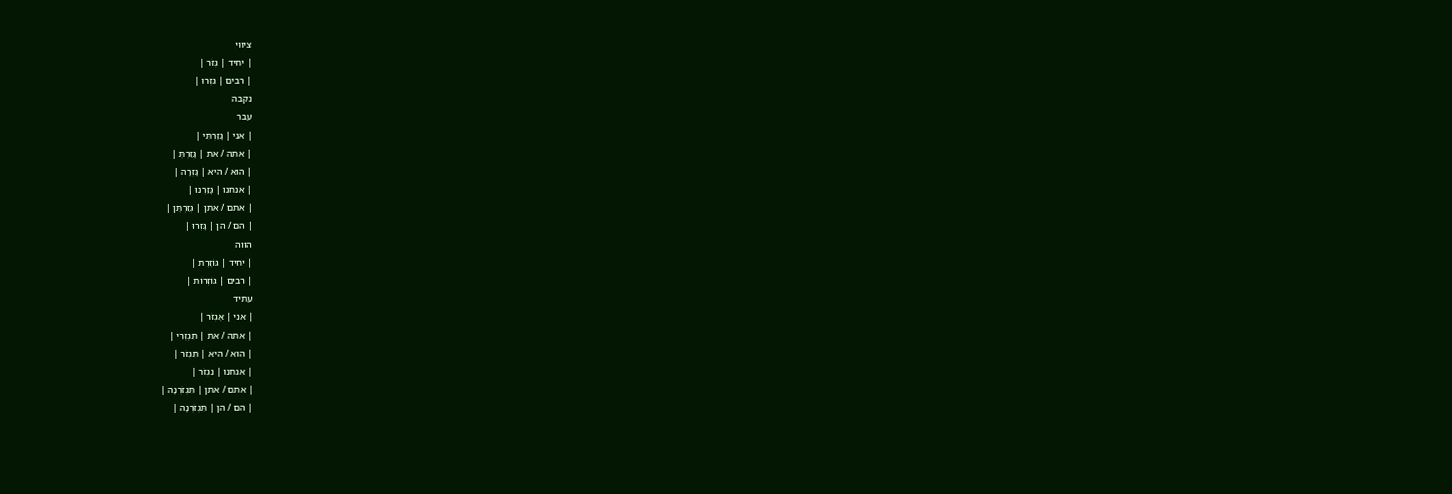ציווי
| יחיד | גְּזֹר |
| רבים | גִּזְרוּ |
נקבה
עבר
| אני | גָּזַרְתִּי |
| אתה / את | גָּזַרְתְּ |
| הוא / היא | גָּזְרָה |
| אנחנו | גָּזַרְנוּ |
| אתם / אתן | גְּזַרְתֶּן |
| הם / הן | גָּזְרוּ |
הווה
| יחיד | גּוֹזֶרֶת |
| רבים | גּוֹזְרוֹת |
עתיד
| אני | אֶגְזֹר |
| אתה / את | תִּגְזְרִי |
| הוא / היא | תִּגְזֹר |
| אנחנו | נִגְזֹר |
| אתם / אתן | תִּגְזֹרְנָה |
| הם / הן | תִּגְזֹרְנָה |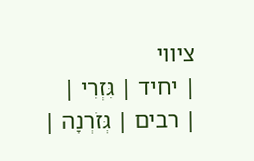ציווי
| יחיד | גִּזְרִי |
| רבים | גְּזֹרְנָה |